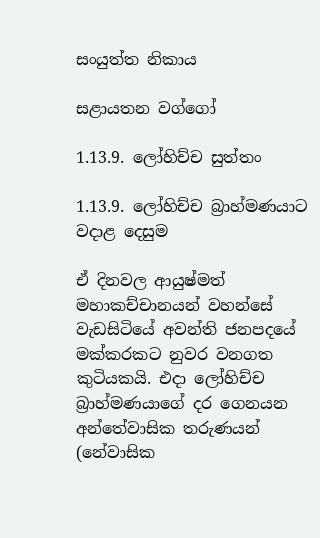සංයුත්ත නිකාය

සළායතන වග්ගෝ

1.13.9. ලෝහිච්ච සුත්තං

1.13.9. ලෝහිච්ච බ්‍රාහ්මණයාට වදාළ දෙසුම

ඒ දිනවල ආයුෂ්මත් මහාකච්චානයන් වහන්සේ වැඩසිටියේ අවන්ති ජනපදයේ මක්කරකට නුවර වනගත කුටියකයි. එදා ලෝහිච්ච බ්‍රාහ්මණයාගේ දර ගෙනයන අන්තේවාසික තරුණයන් (නේවාසික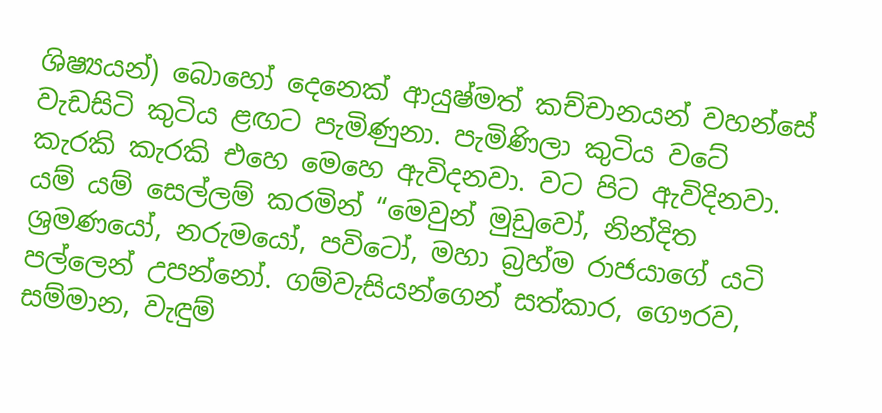ශිෂ්‍යයන්) බොහෝ දෙනෙක් ආයුෂ්මත් කච්චානයන් වහන්සේ වැඩසිටි කුටිය ළඟට පැමිණුනා. පැමිණිලා කුටිය වටේ කැරකි කැරකි එහෙ මෙහෙ ඇවිදනවා. වට පිට ඇවිදිනවා. යම් යම් සෙල්ලම් කරමින් “මෙවුන් මුඩුවෝ, නින්දිත ශ්‍රමණයෝ, නරුමයෝ, පවිටෝ, මහා බ්‍රහ්ම රාජයාගේ යටි පල්ලෙන් උපන්නෝ. ගම්වැසියන්ගෙන් සත්කාර, ගෞරව, සම්මාන, වැඳුම්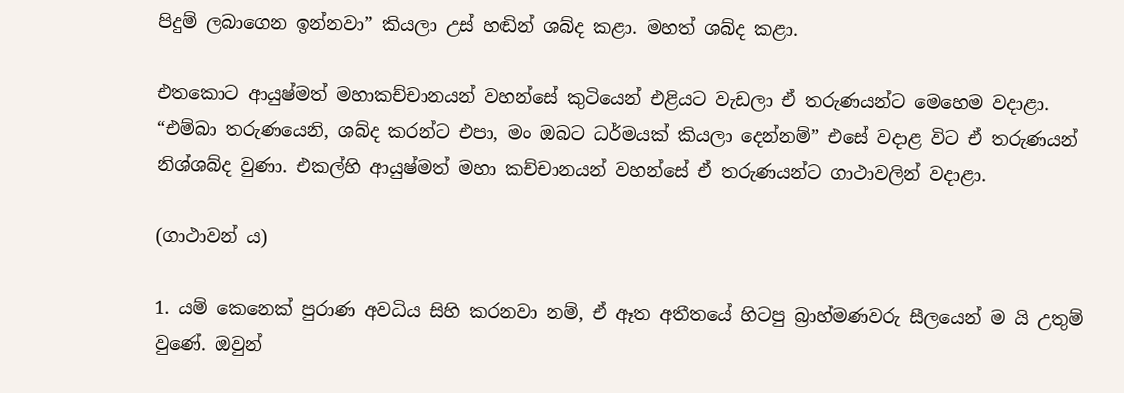පිදුම් ලබාගෙන ඉන්නවා” කියලා උස් හඬින් ශබ්ද කළා. මහත් ශබ්ද කළා.

එතකොට ආයුෂ්මත් මහාකච්චානයන් වහන්සේ කුටියෙන් එළියට වැඩලා ඒ තරුණයන්ට මෙහෙම වදාළා. “එම්බා තරුණයෙනි, ශබ්ද කරන්ට එපා, මං ඔබට ධර්මයක් කියලා දෙන්නම්” එසේ වදාළ විට ඒ තරුණයන් නිශ්ශබ්ද වුණා. එකල්හි ආයුෂ්මත් මහා කච්චානයන් වහන්සේ ඒ තරුණයන්ට ගාථාවලින් වදාළා.

(ගාථාවන් ය)

1. යම් කෙනෙක් පුරාණ අවධිය සිහි කරනවා නම්, ඒ ඈත අතීතයේ හිටපු බ්‍රාහ්මණවරු සීලයෙන් ම යි උතුම් වුණේ. ඔවුන්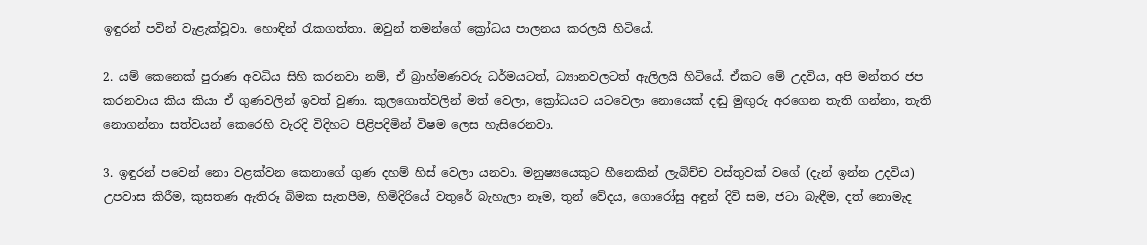ඉඳුරන් පවින් වැළැක්වූවා. හොඳින් රැකගත්තා. ඔවුන් තමන්ගේ ක්‍රෝධය පාලනය කරලයි හිටියේ.

2. යම් කෙනෙක් පුරාණ අවධිය සිහි කරනවා නම්, ඒ බ්‍රාහ්මණවරු ධර්මයටත්, ධ්‍යානවලටත් ඇලිලයි හිටියේ. ඒකට මේ උදවිය, අපි මන්තර ජප කරනවාය කිය කියා ඒ ගුණවලින් ඉවත් වුණා. කුලගොත්වලින් මත් වෙලා, ක්‍රෝධයට යටවෙලා නොයෙක් දඬු මුඟුරු අරගෙන තැති ගන්නා, තැති නොගන්නා සත්වයන් කෙරෙහි වැරදි විදිහට පිළිපදිමින් විෂම ලෙස හැසිරෙනවා.

3. ඉඳුරන් පවෙන් නො වළක්වන කෙනාගේ ගුණ දහම් හිස් වෙලා යනවා. මනුෂ්‍යයෙකුට හීනෙකින් ලැබිච්ච වස්තුවක් වගේ (දැන් ඉන්න උදවිය) උපවාස කිරීම, කුසතණ ඇතිරූ බිමක සැතපීම, හිමිදිරියේ වතුරේ බැහැලා නෑම, තුන් වේදය, ගොරෝසු අඳුන් දිවි සම, ජටා බැඳීම, දත් නොමැද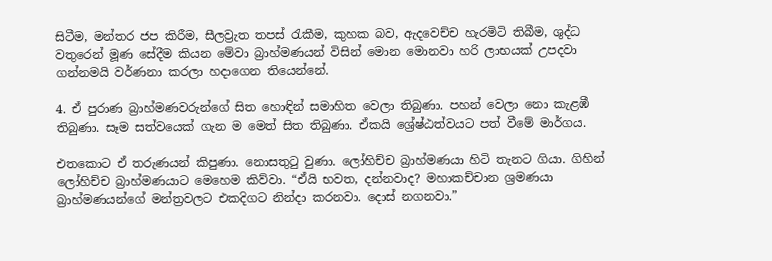සිටීම, මන්තර ජප කිරීම, සීලව්‍රැත තපස් රැකීම, කුහක බව, ඇදවෙච්ච හැරමිටි තිබීම, ශුද්ධ වතුරෙන් මූණ සේදීම කියන මේවා බ්‍රාහ්මණයන් විසින් මොන මොනවා හරි ලාභයක් උපදවා ගන්නමයි වර්ණනා කරලා හදාගෙන තියෙන්නේ.

4. ඒ පුරාණ බ්‍රාහ්මණවරුන්ගේ සිත හොඳින් සමාහිත වෙලා තිබුණා. පහන් වෙලා නො කැළඹී තිබුණා. සෑම සත්වයෙක් ගැන ම මෙත් සිත තිබුණා. ඒකයි ශ්‍රේෂ්ඨත්වයට පත් වීමේ මාර්ගය.

එතකොට ඒ තරුණයන් කිපුණා. නොසතුටු වුණා. ලෝහිච්ච බ්‍රාහ්මණයා හිටි තැනට ගියා. ගිහින් ලෝහිච්ච බ්‍රාහ්මණයාට මෙහෙම කිව්වා. “ඒයි භවත, දන්නවාද? මහාකච්චාන ශ්‍රමණයා බ්‍රාහ්මණයන්ගේ මන්ත්‍රවලට එකදිගට නින්දා කරනවා. දොස් නගනවා.”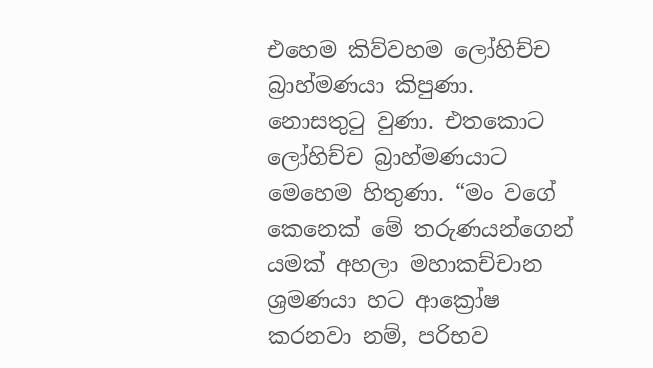එහෙම කිව්වහම ලෝහිච්ච බ්‍රාහ්මණයා කිපුණා. නොසතුටු වුණා. එතකොට ලෝහිච්ච බ්‍රාහ්මණයාට මෙහෙම හිතුණා. “මං වගේ කෙනෙක් මේ තරුණයන්ගෙන් යමක් අහලා මහාකච්චාන ශ්‍රමණයා හට ආක්‍රෝෂ කරනවා නම්, පරිභව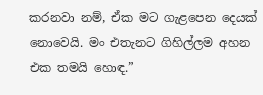කරනවා නම්, ඒක මට ගැළපෙන දෙයක් නොවෙයි. මං එතැනට ගිහිල්ලම අහන එක තමයි හොඳ.”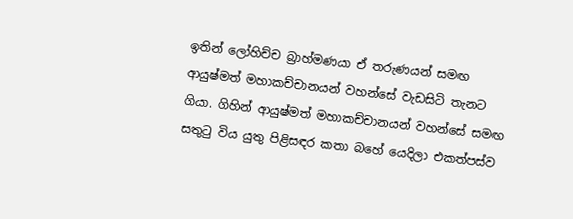ඉතින් ලෝහිච්ච බ්‍රාහ්මණයා ඒ තරුණයන් සමඟ ආයුෂ්මත් මහාකච්චානයන් වහන්සේ වැඩසිටි තැනට ගියා. ගිහින් ආයුෂ්මත් මහාකච්චානයන් වහන්සේ සමඟ සතුටු විය යුතු පිළිසඳර කතා බහේ යෙදිලා එකත්පස්ව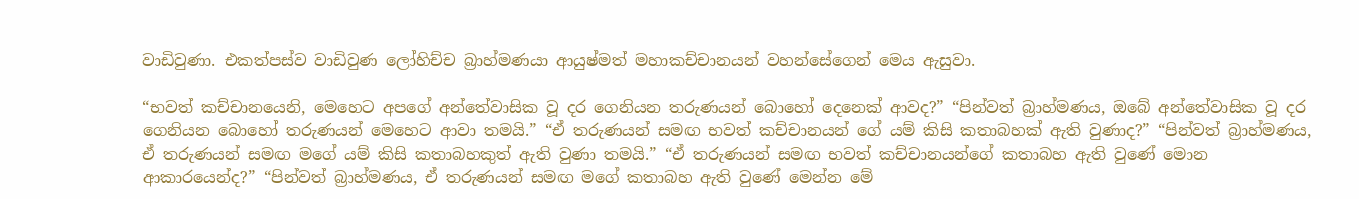වාඩිවුණා. එකත්පස්ව වාඩිවුණ ලෝහිච්ච බ්‍රාහ්මණයා ආයුෂ්මත් මහාකච්චානයන් වහන්සේගෙන් මෙය ඇසුවා.

“භවත් කච්චානයෙනි, මෙහෙට අපගේ අන්තේවාසික වූ දර ගෙනියන තරුණයන් බොහෝ දෙනෙක් ආවද?” “පින්වත් බ්‍රාහ්මණය, ඔබේ අන්තේවාසික වූ දර ගෙනියන බොහෝ තරුණයන් මෙහෙට ආවා තමයි.” “ඒ තරුණයන් සමඟ භවත් කච්චානයන් ගේ යම් කිසි කතාබහක් ඇති වුණාද?” “පින්වත් බ්‍රාහ්මණය, ඒ තරුණයන් සමඟ මගේ යම් කිසි කතාබහකුත් ඇති වුණා තමයි.” “ඒ තරුණයන් සමඟ භවත් කච්චානයන්ගේ කතාබහ ඇති වුණේ මොන ආකාරයෙන්ද?” “පින්වත් බ්‍රාහ්මණය, ඒ තරුණයන් සමඟ මගේ කතාබහ ඇති වුණේ මෙන්න මේ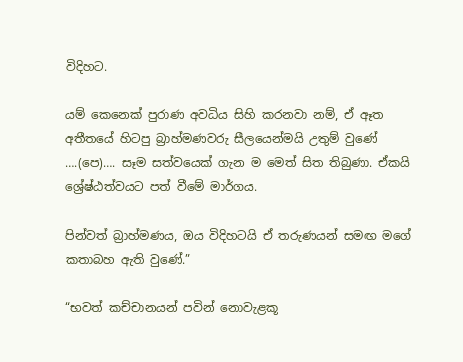විදිහට.

යම් කෙනෙක් පුරාණ අවධිය සිහි කරනවා නම්, ඒ ඈත අතීතයේ හිටපු බ්‍රාහ්මණවරු සීලයෙන්මයි උතුම් වුණේ ….(පෙ)…. සෑම සත්වයෙක් ගැන ම මෙත් සිත තිබුණා. ඒකයි ශ්‍රේෂ්ඨත්වයට පත් වීමේ මාර්ගය.

පින්වත් බ්‍රාහ්මණය, ඔය විදිහටයි ඒ තරුණයන් සමඟ මගේ කතාබහ ඇති වුණේ.”

“භවත් කච්චානයන් පවින් නොවැළකූ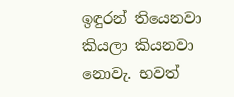ඉඳුරන් තියෙනවා කියලා කියනවා නොවැ. භවත්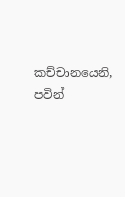කච්චානයෙනි, පවින්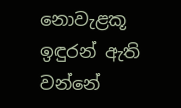නොවැළකූ ඉඳුරන් ඇති වන්නේ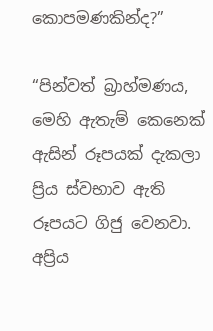කොපමණකින්ද?”

“පින්වත් බ්‍රාහ්මණය, මෙහි ඇතැම් කෙනෙක් ඇසින් රූපයක් දැකලා ප්‍රිය ස්වභාව ඇති රූපයට ගිජු වෙනවා. අප්‍රිය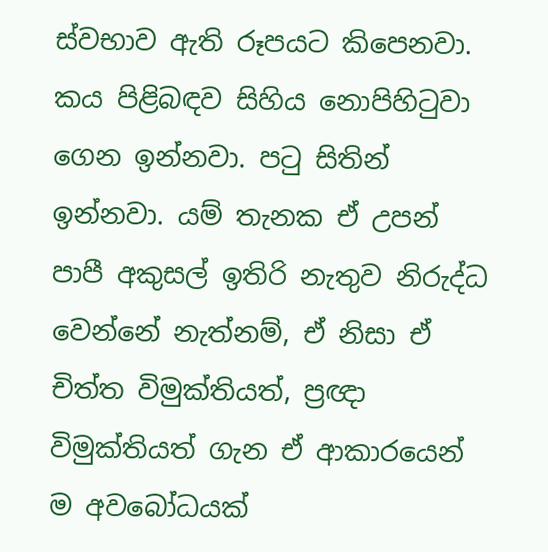ස්වභාව ඇති රූපයට කිපෙනවා. කය පිළිබඳව සිහිය නොපිහිටුවා ගෙන ඉන්නවා. පටු සිතින් ඉන්නවා. යම් තැනක ඒ උපන් පාපී අකුසල් ඉතිරි නැතුව නිරුද්ධ වෙන්නේ නැත්නම්, ඒ නිසා ඒ චිත්ත විමුක්තියත්, ප්‍රඥා විමුක්තියත් ගැන ඒ ආකාරයෙන් ම අවබෝධයක්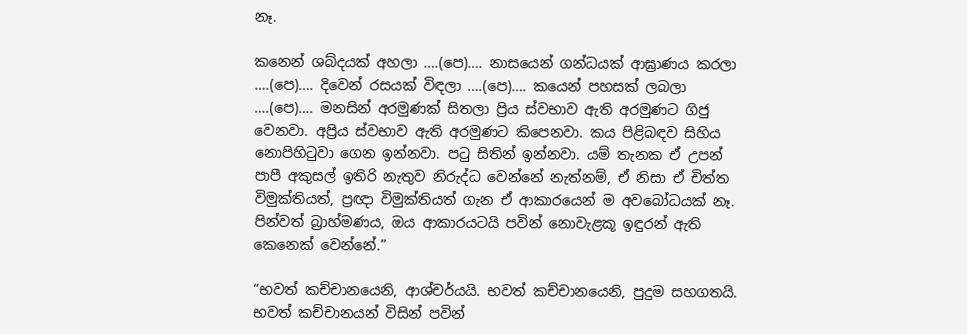නෑ.

කනෙන් ශබ්දයක් අහලා ….(පෙ)…. නාසයෙන් ගන්ධයක් ආඝ්‍රාණය කරලා ….(පෙ)…. දිවෙන් රසයක් විඳලා ….(පෙ)…. කයෙන් පහසක් ලබලා ….(පෙ)…. මනසින් අරමුණක් සිතලා ප්‍රිය ස්වභාව ඇති අරමුණට ගිජු වෙනවා. අප්‍රිය ස්වභාව ඇති අරමුණට කිපෙනවා. කය පිළිබඳව සිහිය නොපිහිටුවා ගෙන ඉන්නවා. පටු සිතින් ඉන්නවා. යම් තැනක ඒ උපන් පාපී අකුසල් ඉතිරි නැතුව නිරුද්ධ වෙන්නේ නැත්නම්, ඒ නිසා ඒ චිත්ත විමුක්තියත්, ප්‍රඥා විමුක්තියත් ගැන ඒ ආකාරයෙන් ම අවබෝධයක් නෑ. පින්වත් බ්‍රාහ්මණය, ඔය ආකාරයටයි පවින් නොවැළකූ ඉඳුරන් ඇති කෙනෙක් වෙන්නේ.”

“භවත් කච්චානයෙනි, ආශ්චර්යයි. භවත් කච්චානයෙනි, පුදුම සහගතයි. භවත් කච්චානයන් විසින් පවින්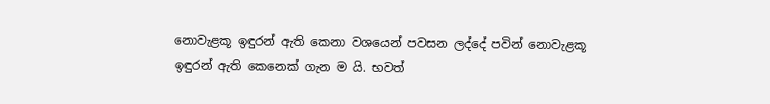නොවැළකූ ඉඳුරන් ඇති කෙනා වශයෙන් පවසන ලද්දේ පවින් නොවැළකූ ඉඳුරන් ඇති කෙනෙක් ගැන ම යි. භවත්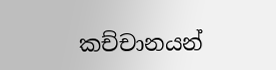කච්චානයන්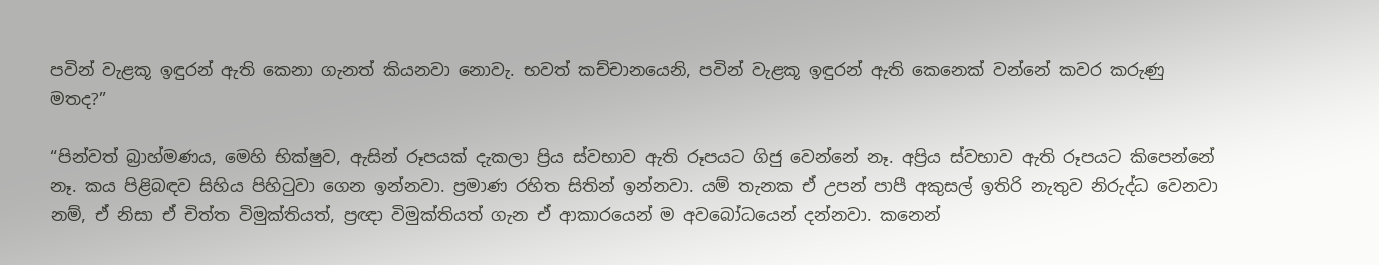පවින් වැළකූ ඉඳුරන් ඇති කෙනා ගැනත් කියනවා නොවැ. භවත් කච්චානයෙනි, පවින් වැළකූ ඉඳුරන් ඇති කෙනෙක් වන්නේ කවර කරුණු මතද?”

“පින්වත් බ්‍රාහ්මණය, මෙහි භික්ෂුව, ඇසින් රූපයක් දැකලා ප්‍රිය ස්වභාව ඇති රූපයට ගිජු වෙන්නේ නෑ. අප්‍රිය ස්වභාව ඇති රූපයට කිපෙන්නේ නෑ. කය පිළිබඳව සිහිය පිහිටුවා ගෙන ඉන්නවා. ප්‍රමාණ රහිත සිතින් ඉන්නවා. යම් තැනක ඒ උපන් පාපී අකුසල් ඉතිරි නැතුව නිරුද්ධ වෙනවා නම්, ඒ නිසා ඒ චිත්ත විමුක්තියත්, ප්‍රඥා විමුක්තියත් ගැන ඒ ආකාරයෙන් ම අවබෝධයෙන් දන්නවා. කනෙන්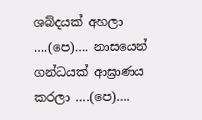ශබ්දයක් අහලා ….(පෙ)…. නාසයෙන් ගන්ධයක් ආඝ්‍රාණය කරලා ….(පෙ)….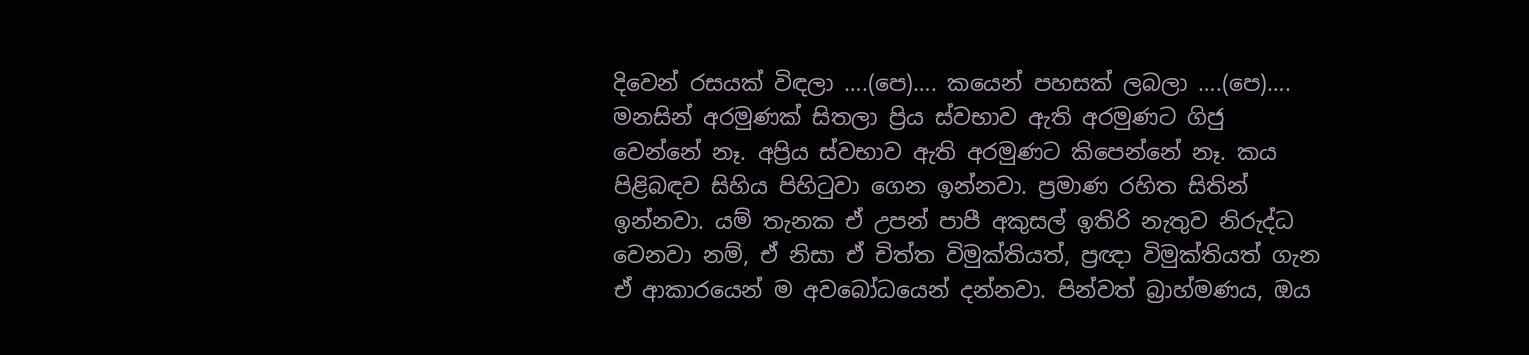දිවෙන් රසයක් විඳලා ….(පෙ)…. කයෙන් පහසක් ලබලා ….(පෙ)…. මනසින් අරමුණක් සිතලා ප්‍රිය ස්වභාව ඇති අරමුණට ගිජු වෙන්නේ නෑ. අප්‍රිය ස්වභාව ඇති අරමුණට කිපෙන්නේ නෑ. කය පිළිබඳව සිහිය පිහිටුවා ගෙන ඉන්නවා. ප්‍රමාණ රහිත සිතින් ඉන්නවා. යම් තැනක ඒ උපන් පාපී අකුසල් ඉතිරි නැතුව නිරුද්ධ වෙනවා නම්, ඒ නිසා ඒ චිත්ත විමුක්තියත්, ප්‍රඥා විමුක්තියත් ගැන ඒ ආකාරයෙන් ම අවබෝධයෙන් දන්නවා. පින්වත් බ්‍රාහ්මණය, ඔය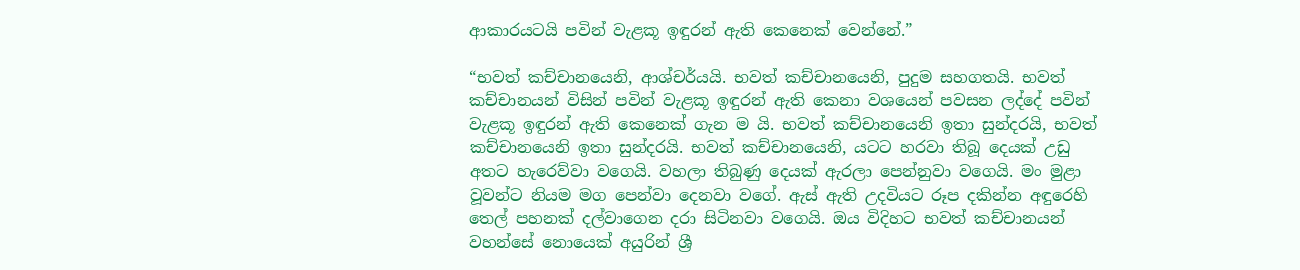ආකාරයටයි පවින් වැළකූ ඉඳුරන් ඇති කෙනෙක් වෙන්නේ.”

“භවත් කච්චානයෙනි, ආශ්චර්යයි. භවත් කච්චානයෙනි, පුදුම සහගතයි. භවත් කච්චානයන් විසින් පවින් වැළකූ ඉඳුරන් ඇති කෙනා වශයෙන් පවසන ලද්දේ පවින් වැළකූ ඉඳුරන් ඇති කෙනෙක් ගැන ම යි. භවත් කච්චානයෙනි ඉතා සුන්දරයි, භවත් කච්චානයෙනි ඉතා සුන්දරයි. භවත් කච්චානයෙනි, යටට හරවා තිබූ දෙයක් උඩු අතට හැරෙව්වා වගෙයි. වහලා තිබුණු දෙයක් ඇරලා පෙන්නුවා වගෙයි. මං මුළා වූවන්ට නියම මග පෙන්වා දෙනවා වගේ. ඇස් ඇති උදවියට රූප දකින්න අඳුරෙහි තෙල් පහනක් දල්වාගෙන දරා සිටිනවා වගෙයි. ඔය විදිහට භවත් කච්චානයන් වහන්සේ නොයෙක් අයුරින් ශ්‍රී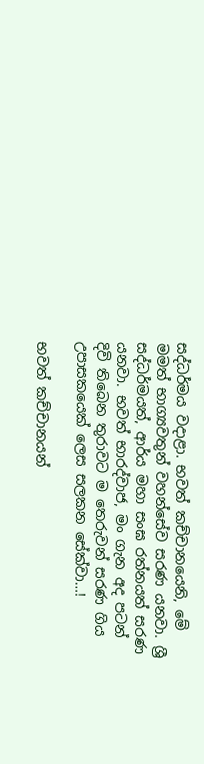සද්ධර්මය වදාළා. භවත් කච්චානයෙනි, මේ මමත් භාග්‍යවතුන් වහන්සේව සරණ යනවා. ශ්‍රී සද්ධර්මයත්, ආර්ය මහා සංඝ රත්නයත් සරණ යනවා. භවත් භාරද්වාජ, මං ගැන අද පටන් දිවි තිබෙන තුරාවට ම තෙරුවන් සරණ ගිය උපාසකයෙක් ලෙස සලකන සේක්වා…!

භවත් කච්චානයන්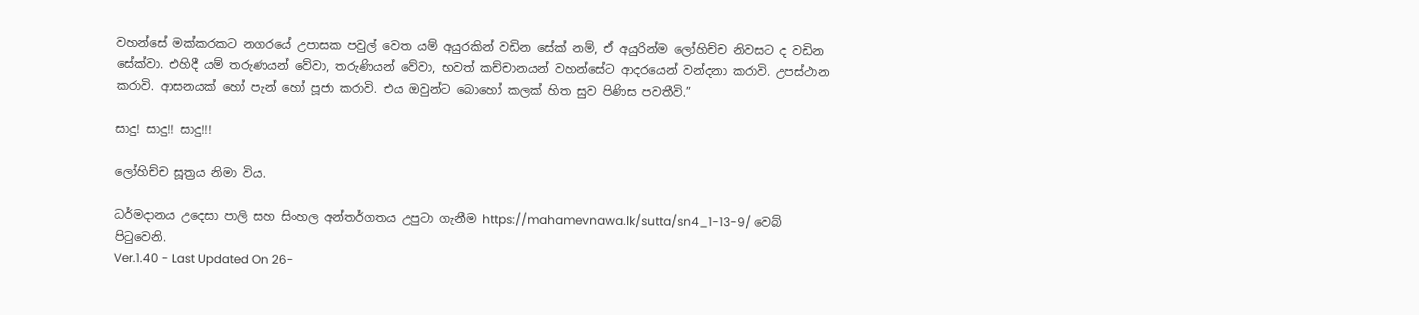වහන්සේ මක්කරකට නගරයේ උපාසක පවුල් වෙත යම් අයුරකින් වඩින සේක් නම්, ඒ අයුරින්ම ලෝහිච්ච නිවසට ද වඩින සේක්වා. එහිදී යම් තරුණයන් වේවා, තරුණියන් වේවා, භවත් කච්චානයන් වහන්සේට ආදරයෙන් වන්දනා කරාවි. උපස්ථාන කරාවි. ආසනයක් හෝ පැන් හෝ පූජා කරාවි. එය ඔවුන්ට බොහෝ කලක් හිත සුව පිණිස පවතීවි.”

සාදු! සාදු!! සාදු!!!

ලෝහිච්ච සූත්‍රය නිමා විය.

ධර්මදානය උදෙසා පාලි සහ සිංහල අන්තර්ගතය උපුටා ගැනීම https://mahamevnawa.lk/sutta/sn4_1-13-9/ වෙබ් පිටුවෙනි.
Ver.1.40 - Last Updated On 26-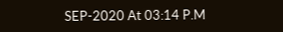SEP-2020 At 03:14 P.M